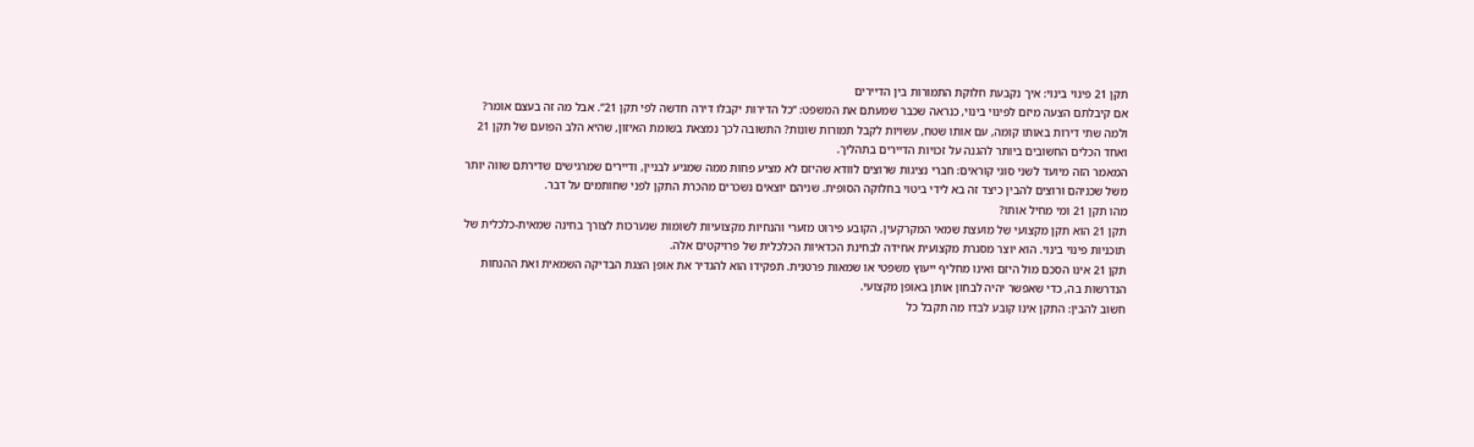תקן 21 פינוי בינוי: איך נקבעת חלוקת התמורות בין הדיירים
אם קיבלתם הצעה מיזם לפינוי בינוי, כנראה שכבר שמעתם את המשפט: “כל הדירות יקבלו דירה חדשה לפי תקן 21”. אבל מה זה בעצם אומר? ולמה שתי דירות באותו קומה, עם אותו שטח, עשויות לקבל תמורות שונות? התשובה לכך נמצאת בשומת האיזון, שהיא הלב הפועם של תקן 21 ואחד הכלים החשובים ביותר להגנה על זכויות הדיירים בתהליך.
המאמר הזה מיועד לשני סוגי קוראים: חברי נציגות שרוצים לוודא שהיזם לא מציע פחות ממה שמגיע לבניין, ודיירים שמרגישים שדירתם שווה יותר משל שכניהם ורוצים להבין כיצד זה בא לידי ביטוי בחלוקה הסופית. שניהם יוצאים נשכרים מהכרת התקן לפני שחותמים על דבר.
מהו תקן 21 ומי מחיל אותו?
תקן 21 הוא תקן מקצועי של מועצת שמאי המקרקעין, הקובע פירוט מזערי והנחיות מקצועיות לשומות שנערכות לצורך בחינה שמאית-כלכלית של תוכניות פינוי בינוי. הוא יוצר מסגרת מקצועית אחידה לבחינת הכדאיות הכלכלית של פרויקטים אלה.
תקן 21 אינו הסכם מול היזם ואינו מחליף ייעוץ משפטי או שמאות פרטנית. תפקידו הוא להגדיר את אופן הצגת הבדיקה השמאית ואת ההנחות הנדרשות בה, כדי שאפשר יהיה לבחון אותן באופן מקצועי.
חשוב להבין: התקן אינו קובע לבדו מה תקבל כל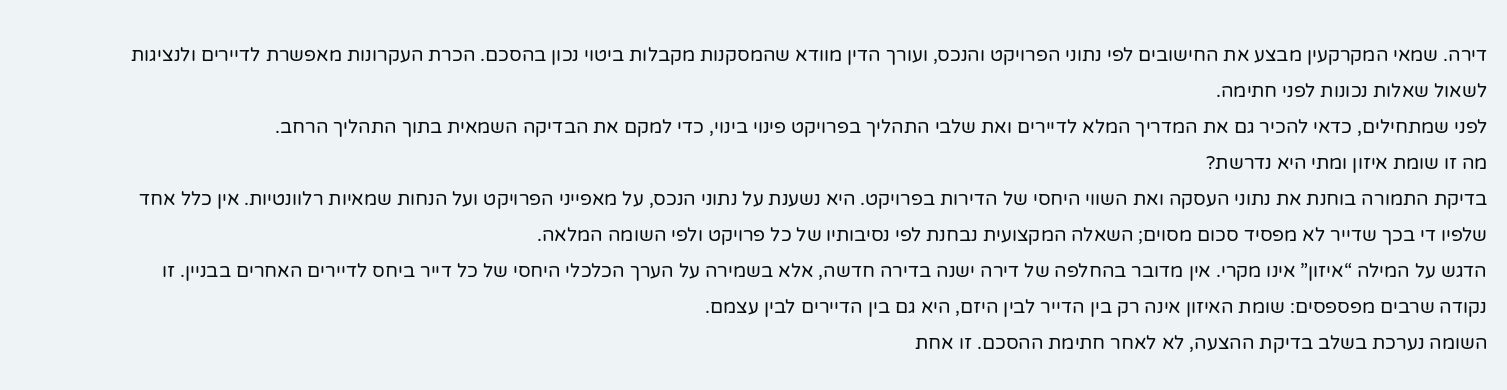דירה. שמאי המקרקעין מבצע את החישובים לפי נתוני הפרויקט והנכס, ועורך הדין מוודא שהמסקנות מקבלות ביטוי נכון בהסכם. הכרת העקרונות מאפשרת לדיירים ולנציגות לשאול שאלות נכונות לפני חתימה.
לפני שמתחילים, כדאי להכיר גם את המדריך המלא לדיירים ואת שלבי התהליך בפרויקט פינוי בינוי, כדי למקם את הבדיקה השמאית בתוך התהליך הרחב.
מה זו שומת איזון ומתי היא נדרשת?
בדיקת התמורה בוחנת את נתוני העסקה ואת השווי היחסי של הדירות בפרויקט. היא נשענת על נתוני הנכס, על מאפייני הפרויקט ועל הנחות שמאיות רלוונטיות. אין כלל אחד שלפיו די בכך שדייר לא מפסיד סכום מסוים; השאלה המקצועית נבחנת לפי נסיבותיו של כל פרויקט ולפי השומה המלאה.
הדגש על המילה “איזון” אינו מקרי. אין מדובר בהחלפה של דירה ישנה בדירה חדשה, אלא בשמירה על הערך הכלכלי היחסי של כל דייר ביחס לדיירים האחרים בבניין. זו נקודה שרבים מפספסים: שומת האיזון אינה רק בין הדייר לבין היזם, היא גם בין הדיירים לבין עצמם.
השומה נערכת בשלב בדיקת ההצעה, לא לאחר חתימת ההסכם. זו אחת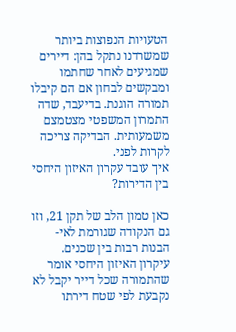הטעויות הנפוצות ביותר שמשרדנו נתקל בהן: דיירים שמגיעים לאחר שחתמו ומבקשים לבחון אם הם קיבלו תמורה הוגנת. בדיעבד, שדה התמרון המשפטי מצטמצם משמעותית. הבדיקה צריכה לקרות לפני.
איך עובד עקרון האיזון היחסי בין הדירות?

כאן טמון הלב של תקן 21, וזו גם הנקודה שגורמת לאי-הבנות רבות בין שכנים. עיקרון האיזון היחסי אומר שהתמורה שכל דייר יקבל לא נקבעת לפי שטח דירתו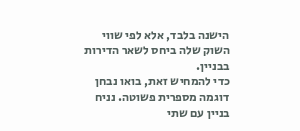הישנה בלבד, אלא לפי שווי השוק שלה ביחס לשאר הדירות בבניין.
כדי להמחיש זאת, בואו נבחן דוגמה מספרית פשוטה. נניח בניין עם שתי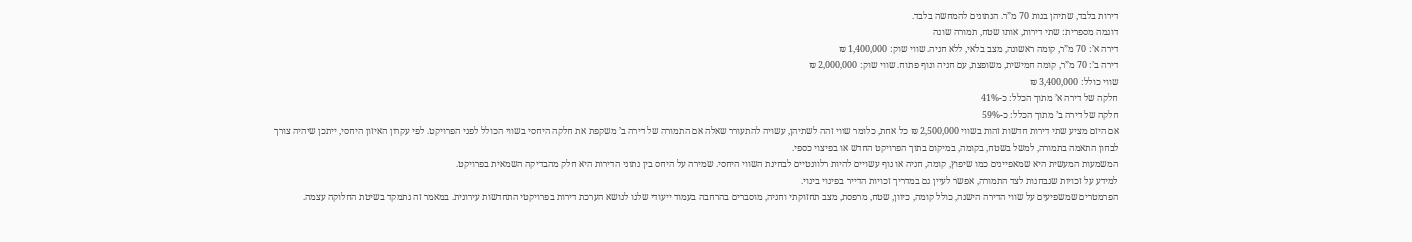דירות בלבד, שתיהן בנות 70 מ”ר. הנתונים להמחשה בלבד.
דוגמה מספרית: שתי דירות, אותו שטח, תמורה שונה
דירה א’: 70 מ”ר, קומה ראשונה, מצב בלאי, ללא חניה. שווי שוק: 1,400,000 ₪
דירה ב’: 70 מ”ר, קומה חמישית, משופצת, עם חניה ונוף פתוח. שווי שוק: 2,000,000 ₪
שווי כולל: 3,400,000 ₪
חלקה של דירה א’ מתוך הכלל: כ-41%
חלקה של דירה ב’ מתוך הכלל: כ-59%
אם היזם מציע שתי דירות חדשות זהות בשווי 2,500,000 ₪ כל אחת, כלומר שווי זהה לשתיהן, עשויה להתעורר שאלה אם התמורה של דירה ב’ משקפת את חלקה היחסי בשווי הכולל לפני הפרויקט. לפי עקרון האיזון היחסי, ייתכן שיהיה צורך לבחון התאמה בתמורה, למשל בשטח, בקומה, במיקום בתוך הפרויקט החדש או בפיצוי כספי.
המשמעות המעשית היא שמאפיינים כמו שיפוץ, קומה, חניה או נוף עשויים להיות רלוונטיים לבחינת השווי היחסי. שמירה על היחס בין נתוני הדירות היא חלק מהבדיקה השמאית בפרויקט.
למידע על זכויות שנבחנות לצד התמורה, אפשר לעיין גם במדריך זכויות הדייר בפינוי בינוי.
הפרמטרים שמשפיעים על שווי הדירה הישנה, כולל קומה, כיוון, שטח, מרפסת, מצב תחזוקתי וחניה, מוסברים בהרחבה בעמוד ייעודי שלנו לנושא הערכת דירות בפרויקטי התחדשות עירונית. במאמר זה נתמקד בשיטת החלוקה עצמה.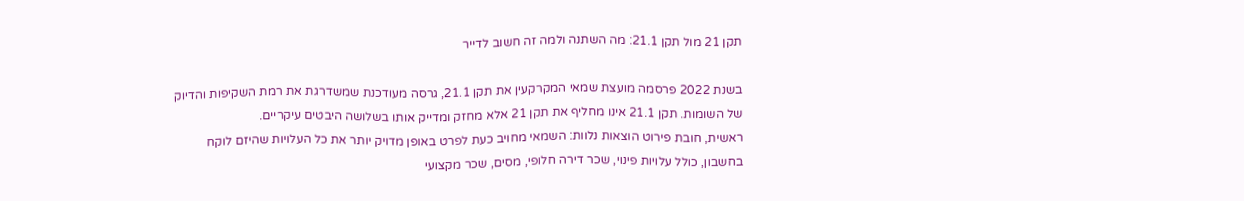תקן 21 מול תקן 21.1: מה השתנה ולמה זה חשוב לדייר

בשנת 2022 פרסמה מועצת שמאי המקרקעין את תקן 21.1, גרסה מעודכנת שמשדרגת את רמת השקיפות והדיוק של השומות. תקן 21.1 אינו מחליף את תקן 21 אלא מחזק ומדייק אותו בשלושה היבטים עיקריים.
ראשית, חובת פירוט הוצאות נלוות: השמאי מחויב כעת לפרט באופן מדויק יותר את כל העלויות שהיזם לוקח בחשבון, כולל עלויות פינוי, שכר דירה חלופי, מסים, שכר מקצועי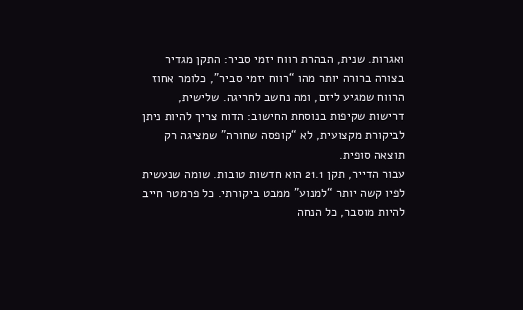ואגרות. שנית, הבהרת רווח יזמי סביר: התקן מגדיר בצורה ברורה יותר מהו “רווח יזמי סביר”, כלומר אחוז הרווח שמגיע ליזם, ומה נחשב לחריגה. שלישית, דרישות שקיפות בנוסחת החישוב: הדוח צריך להיות ניתן לביקורת מקצועית, לא “קופסה שחורה” שמציגה רק תוצאה סופית.
עבור הדייר, תקן 21.1 הוא חדשות טובות. שומה שנעשית לפיו קשה יותר “למנוע” ממבט ביקורתי. כל פרמטר חייב להיות מוסבר, כל הנחה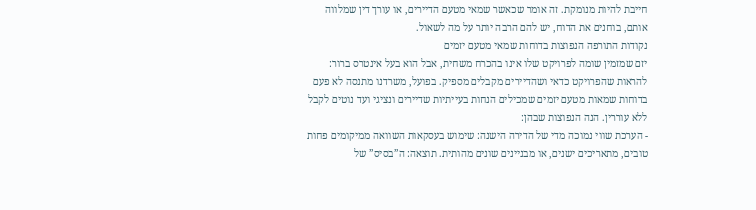חייבת להיות מנומקת. זה אומר שכאשר שמאי מטעם הדיירים, או עורך דין שמלווה אותם, בוחנים את הדוח, יש להם הרבה יותר על מה לשאול.
נקודות התורפה הנפוצות בדוחות שמאי מטעם יזמים
יזם שמזמין שומה לפרויקט שלו אינו בהכרח משחית, אבל הוא בעל אינטרס ברור: להראות שהפרויקט כדאי ושהדיירים מקבלים מספיק. בפועל, משרדנו מתנסה לא פעם בדוחות שמאות מטעם יזמים שמכילים הנחות בעייתיות שדיירים ונציגי ועד נוטים לקבל ללא עוררין. הנה הנפוצות שבהן:
- הערכת שווי נמוכה מדי של הדירה הישנה: שימוש בעסקאות השוואה ממיקומים פחות טובים, מתאריכים ישנים, או מבניינים שונים מהותית. תוצאה: ה”בסיס” של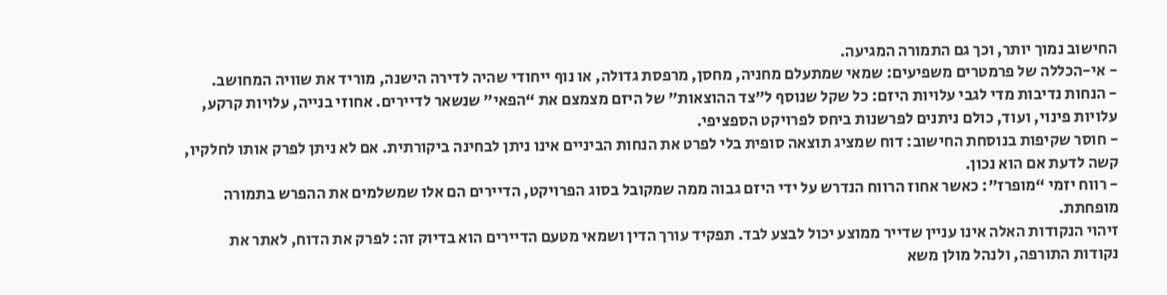החישוב נמוך יותר, וכך גם התמורה המגיעה.
- אי-הכללה של פרמטרים משפיעים: שמאי שמתעלם מחניה, מחסן, מרפסת גדולה, או נוף ייחודי שהיה לדירה הישנה, מוריד את שוויה המחושב.
- הנחות נדיבות מדי לגבי עלויות היזם: כל שקל שנוסף ל”צד ההוצאות” של היזם מצמצם את “הפאי” שנשאר לדיירים. אחוזי בנייה, עלויות קרקע, עלויות פינוי, ועוד, כולם ניתנים לפרשנות ביחס לפרויקט הספציפי.
- חוסר שקיפות בנוסחת החישוב: דוח שמציג תוצאה סופית בלי לפרט את הנחות הביניים אינו ניתן לבחינה ביקורתית. אם לא ניתן לפרק אותו לחלקיו, קשה לדעת אם הוא נכון.
- רווח יזמי “מופרז”: כאשר אחוז הרווח הנדרש על ידי היזם גבוה ממה שמקובל בסוג הפרויקט, הדיירים הם אלו שמשלמים את ההפרש בתמורה מופחתת.
זיהוי הנקודות האלה אינו עניין שדייר ממוצע יכול לבצע לבד. תפקיד עורך הדין ושמאי מטעם הדיירים הוא בדיוק זה: לפרק את הדוח, לאתר את נקודות התורפה, ולנהל מולן משא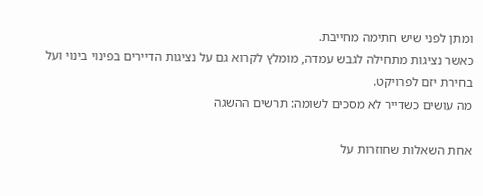ומתן לפני שיש חתימה מחייבת.
כאשר נציגות מתחילה לגבש עמדה, מומלץ לקרוא גם על נציגות הדיירים בפינוי בינוי ועל בחירת יזם לפרויקט.
מה עושים כשדייר לא מסכים לשומה: תרשים ההשגה

אחת השאלות שחוזרות על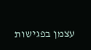עצמן בפגישות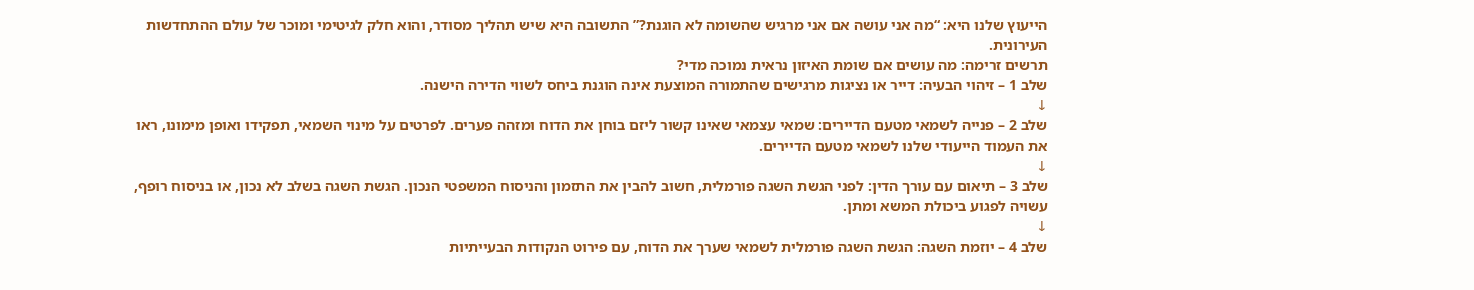הייעוץ שלנו היא: “מה אני עושה אם אני מרגיש שהשומה לא הוגנת?” התשובה היא שיש תהליך מסודר, והוא חלק לגיטימי ומוכר של עולם ההתחדשות העירונית.
תרשים זרימה: מה עושים אם שומת האיזון נראית נמוכה מדי?
שלב 1 – זיהוי הבעיה: דייר או נציגות מרגישים שהתמורה המוצעת אינה הוגנת ביחס לשווי הדירה הישנה.
↓
שלב 2 – פנייה לשמאי מטעם הדיירים: שמאי עצמאי שאינו קשור ליזם בוחן את הדוח ומזהה פערים. לפרטים על מינוי השמאי, תפקידו ואופן מימונו, ראו את העמוד הייעודי שלנו לשמאי מטעם הדיירים.
↓
שלב 3 – תיאום עם עורך הדין: לפני הגשת השגה פורמלית, חשוב להבין את התזמון והניסוח המשפטי הנכון. הגשת השגה בשלב לא נכון, או בניסוח רופף, עשויה לפגוע ביכולת המשא ומתן.
↓
שלב 4 – יוזמת השגה: הגשת השגה פורמלית לשמאי שערך את הדוח, עם פירוט הנקודות הבעייתיות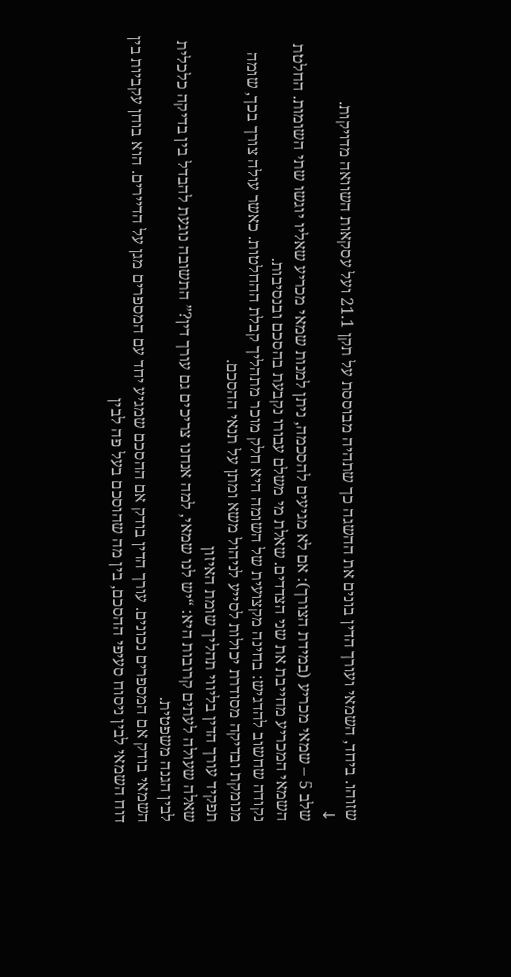שזוהו. ביחד, השמאי ועורך הדין בונים את ההשגה כך שתהיה מבוססת על תקן 21.1 ועל עסקאות השוואה מדויקות.
↓
שלב 5 – שמאי מכריע (במידת הצורך): אם לא מגיעים להסכמה, ניתן למנות שמאי מכריע שאליו יוגשו שתי השומות. החלטת השמאי המכריע מחייבת את שני הצדדים. שאלת מי משלם עבורו נקבעת בהסכם ובנסיבות.
נקודה שחשוב להדגיש: בחינה מקצועית של השומה היא חלק מוכר מתהליך קבלת ההחלטות. כאשר עולה צורך בכך, שומה מנומקת ובדיקה מסודרת יכולות לסייע לניהול משא ומתן על תנאי ההסכם.
תפקיד עורך הדין בליווי תהליך שומת האיזון
שאלה שעולה לעתים קרובות היא: “יש לנו שמאי, למה אנחנו צריכים גם עורך דין?” התשובה נוגעת להבדל בין בדיקה כלכלית לבין הגנה משפטית.
השמאי בודק אם המספרים נכונים. עורך הדין בודק אם ההסכם שמגיע יחד עם המספרים מגן על הדיירים. הוא בוחן עקביות בין דוח השמאי לבין ניסוח סעיפי ההסכם, בין מה שהוסכם בעל פה לבין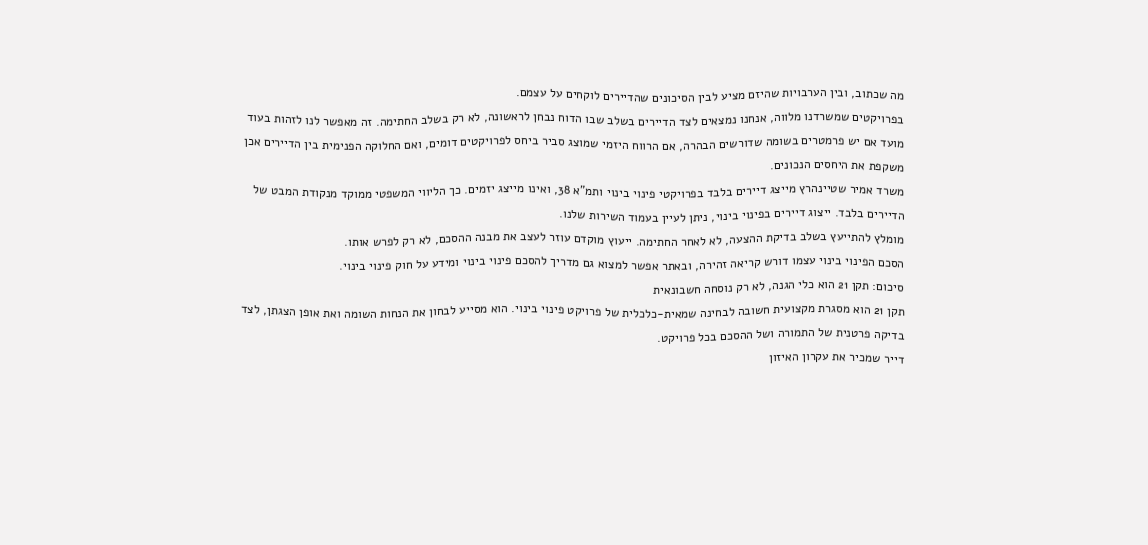מה שכתוב, ובין הערבויות שהיזם מציע לבין הסיכונים שהדיירים לוקחים על עצמם.
בפרויקטים שמשרדנו מלווה, אנחנו נמצאים לצד הדיירים בשלב שבו הדוח נבחן לראשונה, לא רק בשלב החתימה. זה מאפשר לנו לזהות בעוד מועד אם יש פרמטרים בשומה שדורשים הבהרה, אם הרווח היזמי שמוצג סביר ביחס לפרויקטים דומים, ואם החלוקה הפנימית בין הדיירים אכן משקפת את היחסים הנכונים.
משרד אמיר שטיינהרץ מייצג דיירים בלבד בפרויקטי פינוי בינוי ותמ”א 38, ואינו מייצג יזמים. כך הליווי המשפטי ממוקד מנקודת המבט של הדיירים בלבד. ייצוג דיירים בפינוי בינוי, ניתן לעיין בעמוד השירות שלנו.
מומלץ להתייעץ בשלב בדיקת ההצעה, לא לאחר החתימה. ייעוץ מוקדם עוזר לעצב את מבנה ההסכם, לא רק לפרש אותו.
הסכם הפינוי בינוי עצמו דורש קריאה זהירה, ובאתר אפשר למצוא גם מדריך להסכם פינוי בינוי ומידע על חוק פינוי בינוי.
סיכום: תקן 21 הוא כלי הגנה, לא רק נוסחה חשבונאית
תקן 21 הוא מסגרת מקצועית חשובה לבחינה שמאית-כלכלית של פרויקט פינוי בינוי. הוא מסייע לבחון את הנחות השומה ואת אופן הצגתן, לצד בדיקה פרטנית של התמורה ושל ההסכם בכל פרויקט.
דייר שמכיר את עקרון האיזון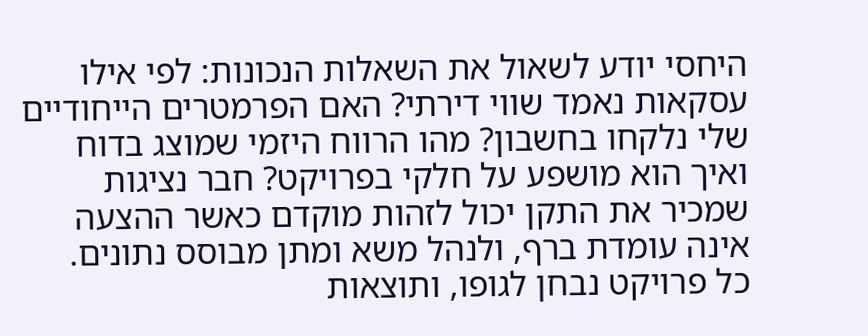היחסי יודע לשאול את השאלות הנכונות: לפי אילו עסקאות נאמד שווי דירתי? האם הפרמטרים הייחודיים שלי נלקחו בחשבון? מהו הרווח היזמי שמוצג בדוח ואיך הוא מושפע על חלקי בפרויקט? חבר נציגות שמכיר את התקן יכול לזהות מוקדם כאשר ההצעה אינה עומדת ברף, ולנהל משא ומתן מבוסס נתונים.
כל פרויקט נבחן לגופו, ותוצאות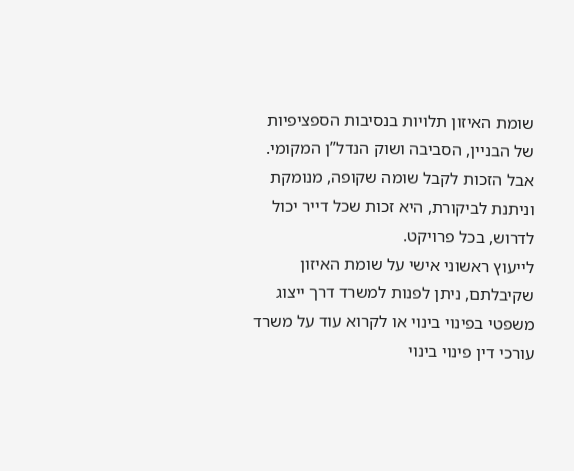שומת האיזון תלויות בנסיבות הספציפיות של הבניין, הסביבה ושוק הנדל”ן המקומי. אבל הזכות לקבל שומה שקופה, מנומקת וניתנת לביקורת, היא זכות שכל דייר יכול לדרוש, בכל פרויקט.
לייעוץ ראשוני אישי על שומת האיזון שקיבלתם, ניתן לפנות למשרד דרך ייצוג משפטי בפינוי בינוי או לקרוא עוד על משרד עורכי דין פינוי בינוי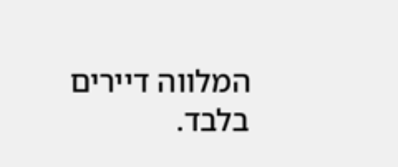המלווה דיירים בלבד.